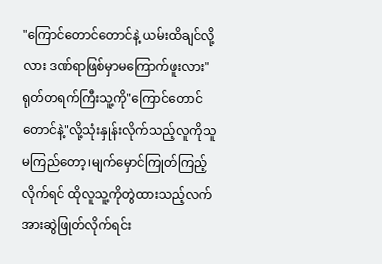"ကြောင်တောင်တောင်နဲ့ ယမ်းထိချင်လို့လား ဒဏ်ရာဖြစ်မှာမကြောက်ဖူးလား"
ရုတ်တရက်ကြီးသူ့ကို"ကြောင်တောင်တောင်နဲ့"လို့သုံးနှုန်းလိုက်သည့်လူကိုသူမကြည်တော့၊မျက်မှောင်ကြုတ်ကြည့်လိုက်ရင် ထိုလူသူ့ကိုတွဲထားသည့်လက်အားဆွဲဖြုတ်လိုက်ရင်း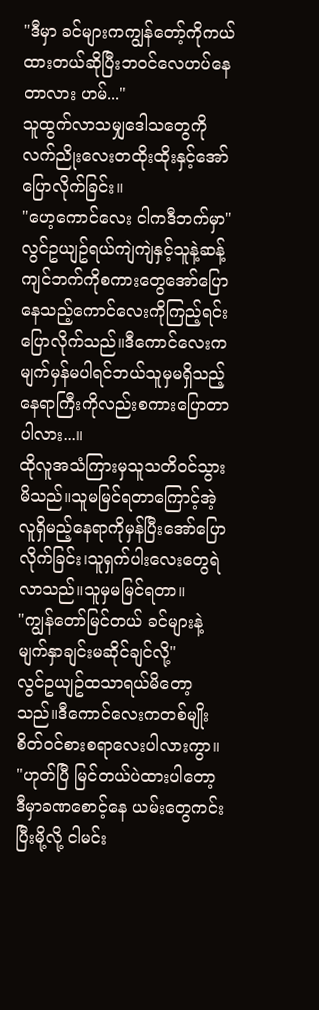"ဒီမှာ ခင်များကကျွန်တော့်ကိုကယ်ထားတယ်ဆိုပြီးဘဝင်လေဟပ်နေတာလား ဟမ်..."
သူထွက်လာသမျှဒေါသတွေကိုလက်ညိုးလေးတထိုးထိုးနှင့်အော်ပြောလိုက်ခြင်း။
"ဟေ့ကောင်လေး ငါကဒီဘက်မှာ"လွင်ဥယျဥ်ရယ်ကျဲကျဲနှင့်သူနဲ့ဆန့်ကျင်ဘက်ကိုစကားတွေအော်ပြောနေသည့်ကောင်လေးကိုကြည့်ရင်းပြောလိုက်သည်။ဒီကောင်လေးကမျက်မှန်မပါရင်ဘယ်သူမှမရှိသည့်နေရာကြီးကိုလည်းစကားပြောတာပါလား...။
ထိုလူအသံကြားမှသူသတိဝင်သွားမိသည်။သူမမြင်ရတာကြောင့်အဲ့လူရှိမည့်နေရာကိုမှန်ပြီးအော်ပြောလိုက်ခြင်း၊သူရှက်ပါးလေးတွေရဲလာသည်။သူမှမမြင်ရတာ။
"ကျွန်တော်မြင်တယ် ခင်များနဲ့မျက်နှာချင်းမဆိုင်ချင်လို့"
လွင်ဥယျဥ်ထသာရယ်မိတော့သည်။ဒီကောင်လေးကတစ်မျိုးစိတ်ဝင်စားစရာလေးပါလားကွာ။
"ဟုတ်ပြီ မြင်တယ်ပဲထားပါတော့ ဒီမှာခဏစောင့်နေ ယမ်းတွေကင်းပြီးမို့လို့ ငါမင်း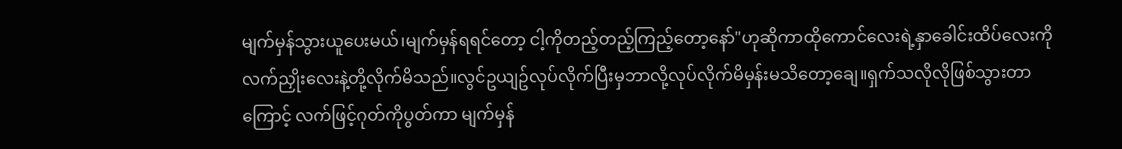မျက်မှန်သွားယူပေးမယ်၊မျက်မှန်ရရင်တော့ ငါ့ကိုတည့်တည့်ကြည့်တော့နော်"ဟုဆိုကာထိုကောင်လေးရဲ့နှာခေါင်းထိပ်လေးကိုလက်ညှိုးလေးနဲ့တို့လိုက်မိသည်။လွင်ဥယျဥ်လုပ်လိုက်ပြီးမှဘာလို့လုပ်လိုက်မိမှန်းမသိတော့ချေ။ရှက်သလိုလိုဖြစ်သွားတာကြောင့် လက်ဖြင့်ဂုတ်ကိုပွတ်ကာ မျက်မှန်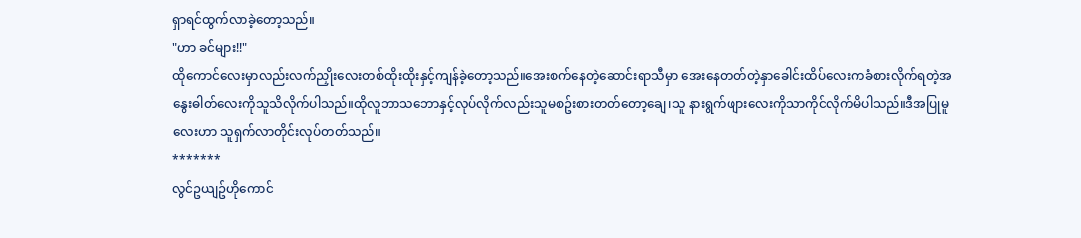ရှာရင်ထွက်လာခဲ့တော့သည်။
"ဟာ ခင်များ!!"
ထိုကောင်လေးမှာလည်းလက်ညှိုးလေးတစ်ထိုးထိုးနှင့်ကျန်ခဲ့တော့သည်။အေးစက်နေတဲ့ဆောင်းရာသီမှာ အေးနေတတ်တဲ့နှာခေါင်းထိပ်လေးကခံစားလိုက်ရတဲ့အနွေးဓါတ်လေးကိုသူသိလိုက်ပါသည်။ထိုလူဘာသဘောနှင့်လုပ်လိုက်လည်းသူမစဥ်းစားတတ်တော့ချေ၊သူ နားရွက်ဖျားလေးကိုသာကိုင်လိုက်မိပါသည်။ဒီအပြုမူလေးဟာ သူရှက်လာတိုင်းလုပ်တတ်သည်။
*******
လွင်ဥယျဥ်ဟိုကောင်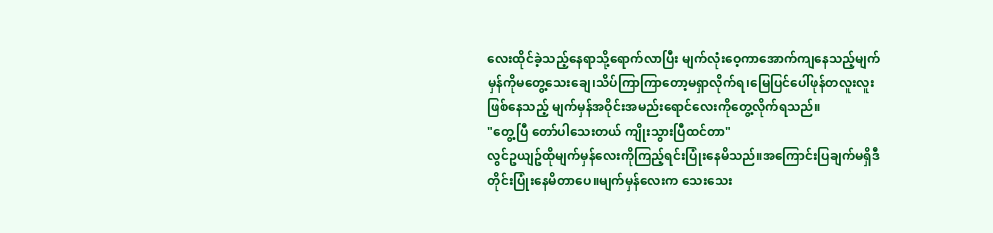လေးထိုင်ခဲ့သည့်နေရာသို့ရောက်လာပြီး မျက်လုံးဝေ့ကာအောက်ကျနေသည့်မျက်မှန်ကိုမတွေ့သေးချေ၊သိပ်ကြာကြာတော့မရှာလိုက်ရ၊မြေပြင်ပေါ်ဖုန်တလူးလူးဖြစ်နေသည့် မျက်မှန်အဝိုင်းအမည်းရောင်လေးကိုတွေ့လိုက်ရသည်။
"တွေ့ပြီ တော်ပါသေးတယ် ကျိုးသွားပြီထင်တာ"
လွင်ဥယျဥ်ထိုမျက်မှန်လေးကိုကြည့်ရင်းပြုံးနေမိသည်။အကြောင်းပြချက်မရှိဒီတိုင်းပြုံးနေမိတာပေ။မျက်မှန်လေးက သေးသေး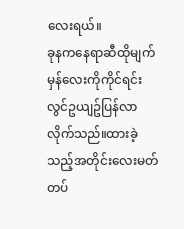လေးရယ်။
ခုနကနေရာဆီထိုမျက်မှန်လေးကိုကိုင်ရင်းလွင်ဥယျဥ်ပြန်လာလိုက်သည်။ထားခဲ့သည့်အတိုင်းလေးမတ်တပ်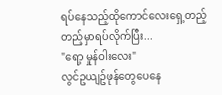ရပ်နေသည့်ထိုကောင်လေးရှေ့တည့်တည့်မှာရပ်လိုက်ပြီး...
"ရော့ မှုန်ဝါးလေး"
လွင်ဥယျဥ်ဖုန်တွေပေနေ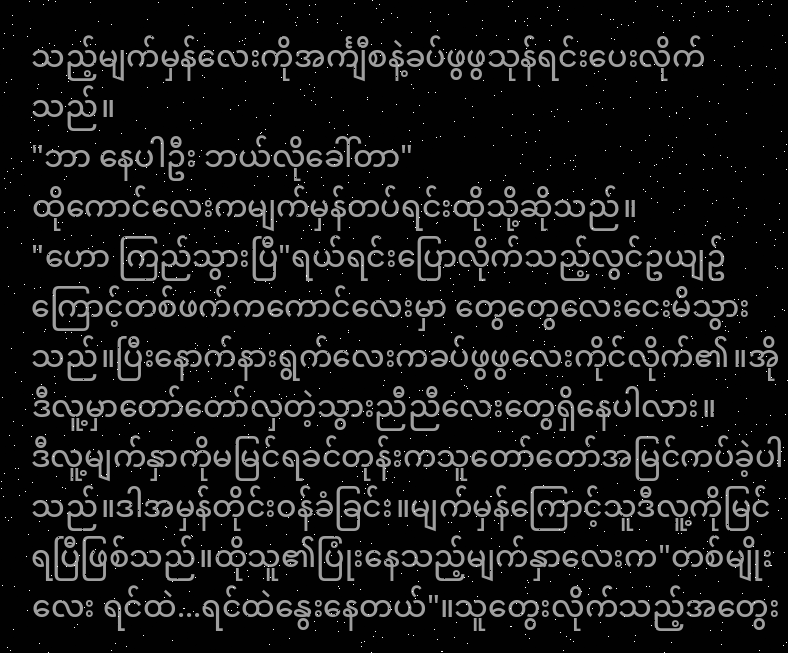သည့်မျက်မှန်လေးကိုအင်္ကျီစနဲ့ခပ်ဖွဖွသုန်ရင်းပေးလိုက်သည်။
"ဘာ နေပါဦး ဘယ်လိုခေါ်တာ"
ထိုကောင်လေးကမျက်မှန်တပ်ရင်းထိုသို့ဆိုသည်။
"ဟော ကြည်သွားပြီ"ရယ်ရင်းပြောလိုက်သည့်လွင်ဥယျဥ်ကြောင့်တစ်ဖက်ကကောင်လေးမှာ တွေတွေလေးငေးမိသွားသည်။ပြီးနောက်နားရွက်လေးကခပ်ဖွဖွလေးကိုင်လိုက်၏။အို ဒီလူ့မှာတော်တော်လှတဲ့သွားညီညီလေးတွေရှိနေပါလား။
ဒီလူ့မျက်နှာကိုမမြင်ရခင်တုန်းကသူတော်တော်အမြင်ကပ်ခဲ့ပါသည်။ဒါအမှန်တိုင်းဝန်ခံခြင်း။မျက်မှန်ကြောင့်သူဒီလူ့ကိုမြင်ရပြီဖြစ်သည်။ထိုသူ၏ပြုံးနေသည့်မျက်နှာလေးက"တစ်မျိုးလေး ရင်ထဲ...ရင်ထဲနွေးနေတယ်"။သူတွေးလိုက်သည့်အတွေး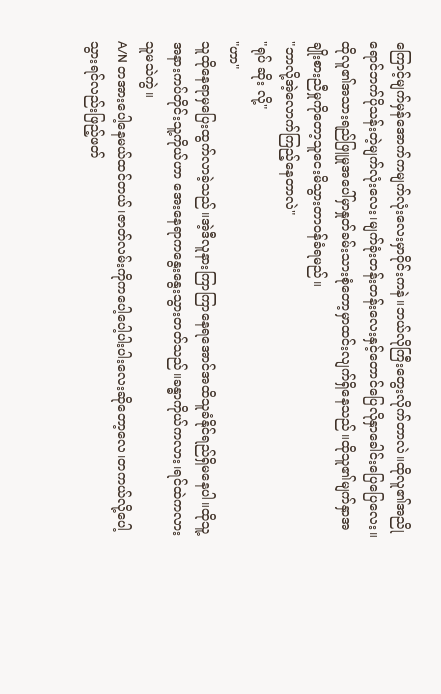ကြောင့်မျက်မှန်အောက်ကမျက်လုံးလေးမှာဝိုင်းကနဲ။ဘယ်လိုကြီးတွေးလိုက်တာလဲ။ထိုလူ၏အညိုရောင်ဘက်ပိုသန်းတဲ့မျက်လုံးလေး၊မျက်ခုံးတန်းတန်းလေးနှင့်တောင်ပြေလိုနှာခေါင်းပြေပြေလေး။ထိုလူ၏အသားရည်ဖြူမှုအပေါ်မှာနှုတ်ခမ်းသားစုံတော့မှာထင်းလျက်ရှိနေသည်။ထိုသူ၏မျက်နှာအချိုးစားညီမှုကိုတော့သူငေးမိသွားတာဝန်ခံရမည်။
"ဘာလို့အဲ့လောက်ကြည့်နေတာလဲ"
"ရုပ် ဆိုး လို့"
"ဟာ"
သူထိုနေရာမှပြေးထွက်လာခဲ့သည်။အဲ့ဒီလူနားကြာကြာနေရအောင်အထိသူခံနိုင်ရည်ရှိမနေပါ။ထိုသူ့အနားကပ်တိုင်းသူ့ကိုယ်ဟာ အေးနေရာကနွေးနွေးသွားတတ်သည်။ခန္ဓာကိုယ်ကလား၊ရင်ထဲကလား သူမသဲကွဲ။
A/N တအားပေါ့နေမယ်ထင်တယ်၊ဇာတ်လမ်းကိုကပေါ့ပေါ့ပါးပါးလေးဆိုတော့လေ၊တကယ်လို့ပေါ့သွားရင်လည်းဖြည့်ဖတ်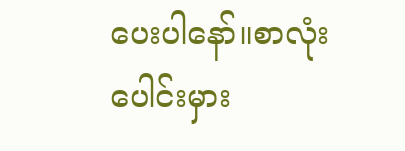ပေးပါနော်။စာလုံးပေါင်းမှား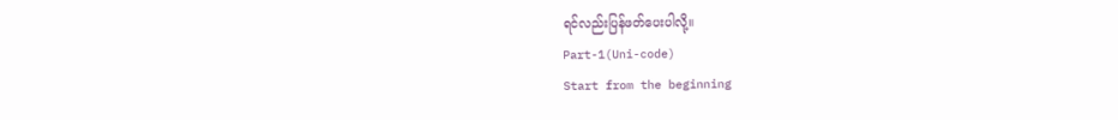ရင်လည်းပြန်ဖတ်ပေးပါလို့။
Part-1(Uni-code)
Start from the beginning